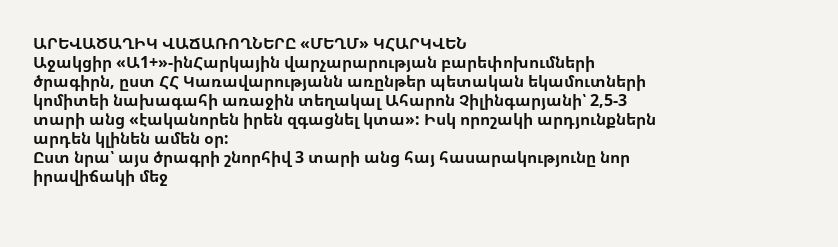ԱՐԵՎԱԾԱՂԻԿ ՎԱՃԱՌՈՂՆԵՐԸ «ՄԵՂՄ» ԿՀԱՐԿՎԵՆ
Աջակցիր «Ա1+»-ինՀարկային վարչարարության բարեփոխումների ծրագիրն, ըստ ՀՀ Կառավարությանն առընթեր պետական եկամուտների կոմիտեի նախագահի առաջին տեղակալ Ահարոն Չիլինգարյանի՝ 2,5-3 տարի անց «էականորեն իրեն զգացնել կտա»: Իսկ որոշակի արդյունքներն արդեն կլինեն ամեն օր:
Ըստ նրա՝ այս ծրագրի շնորհիվ 3 տարի անց հայ հասարակությունը նոր իրավիճակի մեջ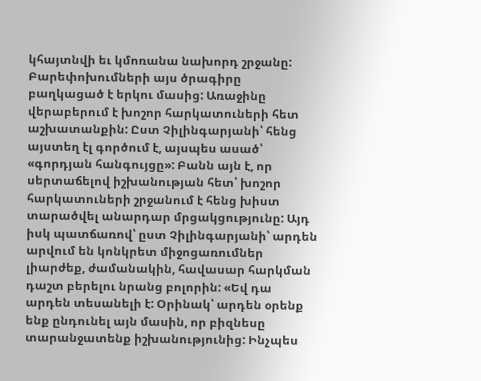կհայտնվի եւ կմոռանա նախորդ շրջանը: Բարեփոխումների այս ծրագիրը բաղկացած է երկու մասից: Առաջինը վերաբերում է խոշոր հարկատուների հետ աշխատանքին: Ըստ Չիլինգարյանի՝ հենց այստեղ էլ գործում է, այսպես ասած՝ «գորդյան հանգույցը»: Բանն այն է, որ սերտաճելով իշխանության հետ՝ խոշոր հարկատուների շրջանում է հենց խիստ տարածվել անարդար մրցակցությունը: Այդ իսկ պատճառով՝ ըստ Չիլինգարյանի՝ արդեն արվում են կոնկրետ միջոցառումներ լիարժեք, ժամանակին, հավասար հարկման դաշտ բերելու նրանց բոլորին: «Եվ դա արդեն տեսանելի է: Օրինակ՝ արդեն օրենք ենք ընդունել այն մասին, որ բիզնեսը տարանջատենք իշխանությունից: Ինչպես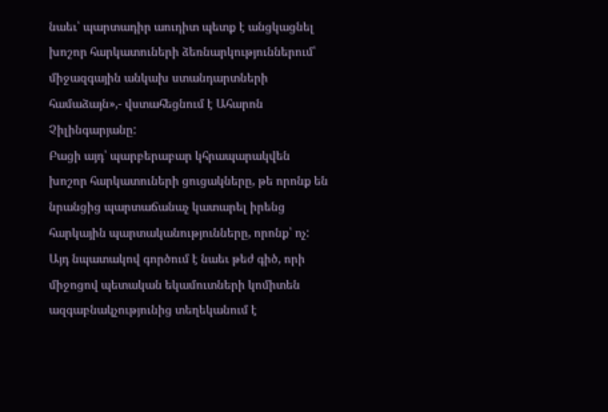նաեւ՝ պարտադիր աուդիտ պետք է անցկացնել խոշոր հարկատուների ձեռնարկություններում՝ միջազգային անկախ ստանդարտների համաձայն»,- վստահեցնում է Ահարոն Չիլինգարյանը:
Բացի այդ՝ պարբերաբար կհրապարակվեն խոշոր հարկատուների ցուցակները, թե որոնք են նրանցից պարտաճանաչ կատարել իրենց հարկային պարտականությունները, որոնք՝ ոչ: Այդ նպատակով գործում է նաեւ թեժ գիծ, որի միջոցով պետական եկամուտների կոմիտեն ազգաբնակչությունից տեղեկանում է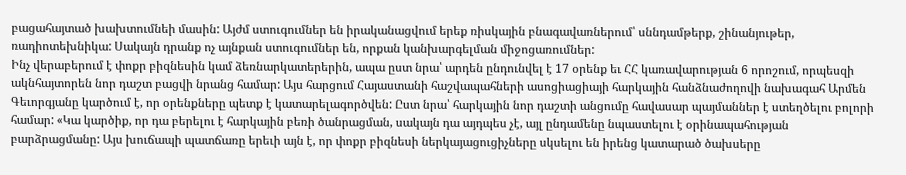բացահայտած խախտումնեի մասին: Այժմ ստուգումներ են իրականացվում երեք ռիսկային բնագավառներում՝ սննդամթերք, շինանյութեր, ռադիոտեխնիկա: Սակայն դրանք ոչ այնքան ստուգումներ են, որքան կանխարգելման միջոցառումներ:
Ինչ վերաբերում է փոքր բիզնեսին կամ ձեռնարկատերերին, ապա ըստ նրա՝ արդեն ընդունվել է 17 օրենք եւ ՀՀ կառավարության 6 որոշում, որպեսզի ակնհայտորեն նոր դաշտ բացվի նրանց համար: Այս հարցում Հայաստանի հաշվապահների ասոցիացիայի հարկային հանձնաժողովի նախագահ Արմեն Գեւորգյանը կարծում է, որ օրենքները պետք է կատարելագործվեն: Ըստ նրա՝ հարկային նոր դաշտի անցումը հավասար պայմաններ է ստեղծելու բոլորի համար: «Կա կարծիք, որ դա բերելու է հարկային բեռի ծանրացման, սակայն դա այդպես չէ, այլ ընդամենը նպաստելու է օրինապահության բարձրացմանը: Այս խուճապի պատճառը երեւի այն է, որ փոքր բիզնեսի ներկայացուցիչները սկսելու են իրենց կատարած ծախսերը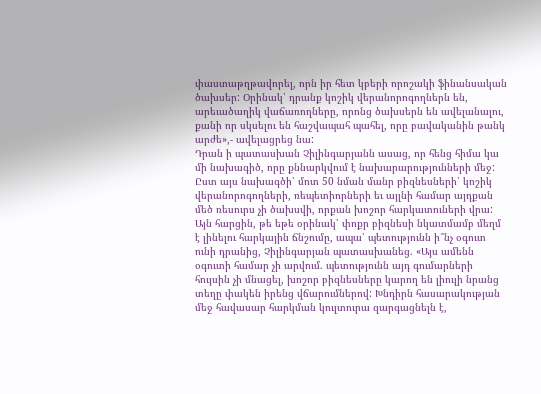փաստաթղթավորել, որն իր հետ կբերի որոշակի ֆինանսական ծախսեր: Օրինակ՝ դրանք կոշիկ վերանորոգողներն են, արեւածաղիկ վաճառողները, որոնց ծախսերն են ավելանալու, քանի որ սկսելու են հաշվապահ պահել, որը բավականին թանկ արժե»,- ավելացրեց նա:
Դրան ի պատասխան Չիլինգարյանն ասաց, որ հենց հիմա կա մի նախագիծ, որը քննարկվում է նախարարությունների մեջ: Ըստ այս նախագծի՝ մոտ 50 նման մանր բիզնեսների՝ կոշիկ վերանորոգողների, ռեպետիորների եւ այլնի համար այդքան մեծ ռեսուրս չի ծախսվի, որքան խոշոր հարկատուների վրա: Այն հարցին, թե եթե օրինակ՝ փոքր բիզնեսի նկատմամբ մեղմ է լինելու հարկային ճնշումը, ապա՝ պետությունն ի՞նչ օգուտ ունի դրանից, Չիլինգարյան պատասխանեց. «Այս ամենն օգուտի համար չի արվում. պետությունն այդ գումարների հույսին չի մնացել, խոշոր բիզնեսները կարող են լիուլի նրանց տեղը փակեն իրենց վճարումներով: Խնդիրն հասարակության մեջ հավասար հարկման կուլտուրա զարգացնելն է,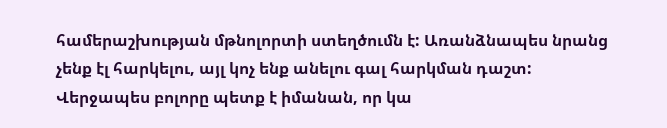համերաշխության մթնոլորտի ստեղծումն է: Առանձնապես նրանց չենք էլ հարկելու, այլ կոչ ենք անելու գալ հարկման դաշտ: Վերջապես բոլորը պետք է իմանան, որ կա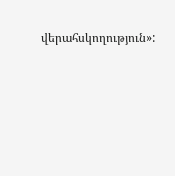վերահսկողություն»: